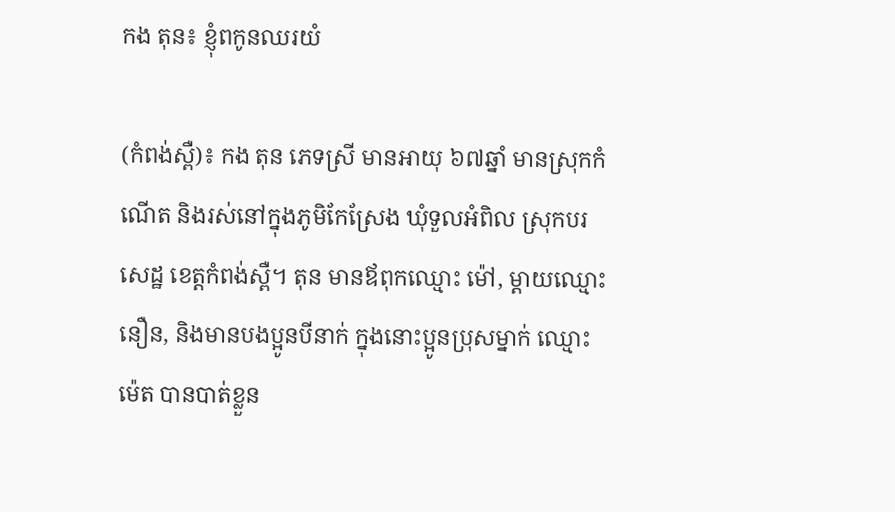កង តុន៖ ខ្ញុំពកូនឈរយំ

(កំពង់ស្ពឺ)៖ កង តុន ភេទស្រី មានអាយុ ៦៧ឆ្នាំ មានស្រុកកំណើត និងរស់នៅក្នុងភូមិកែស្រែង ឃុំទួលអំពិល ស្រុកបរសេដ្ឋ ខេត្តកំពង់ស្ពឺ។ តុន មានឪពុកឈ្មោះ ម៉ៅ, ម្ដាយឈ្មោះ នឿន, និងមានបងប្អូនបីនាក់ ក្នុងនោះប្អូនប្រុសម្នាក់ ឈ្មោះ ម៉េត បានបាត់ខ្លួន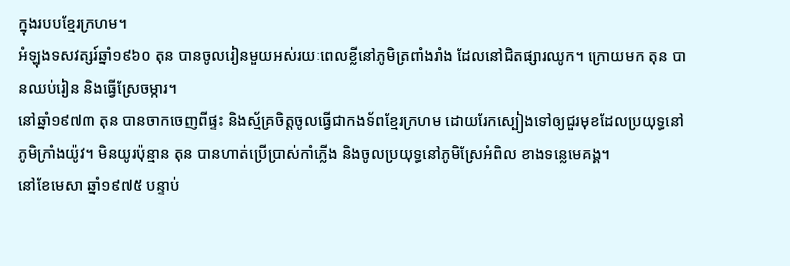ក្នុងរបបខ្មែរក្រហម។
អំឡុងទសវត្សរ៍ឆ្នាំ១៩៦០ តុន បានចូលរៀនមួយអស់រយៈពេលខ្លីនៅភូមិត្រពាំងរាំង ដែលនៅជិតផ្សារឈូក។ ក្រោយមក តុន បានឈប់រៀន និងធ្វើស្រែចម្ការ។
នៅឆ្នាំ១៩៧៣ តុន បានចាកចេញពីផ្ទះ និងស្ម័គ្រចិត្តចូលធ្វើជាកងទ័ពខ្មែរក្រហម ដោយរែកស្បៀងទៅឲ្យជួរមុខដែលប្រយុទ្ធនៅភូមិក្រាំងយ៉ូវ។ មិនយូរប៉ុន្មាន តុន បានហាត់ប្រើប្រាស់កាំភ្លើង និងចូលប្រយុទ្ធនៅភូមិស្រែអំពិល ខាងទន្លេមេគង្គ។
នៅខែមេសា ឆ្នាំ១៩៧៥ បន្ទាប់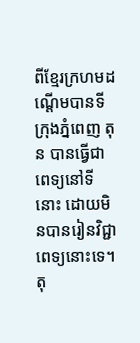ពីខ្មែរក្រហមដណ្តើមបានទីក្រុងភ្នំពេញ តុន បានធ្វើជាពេទ្យនៅទីនោះ ដោយមិនបានរៀនវិជ្ជាពេទ្យនោះទេ។ តុ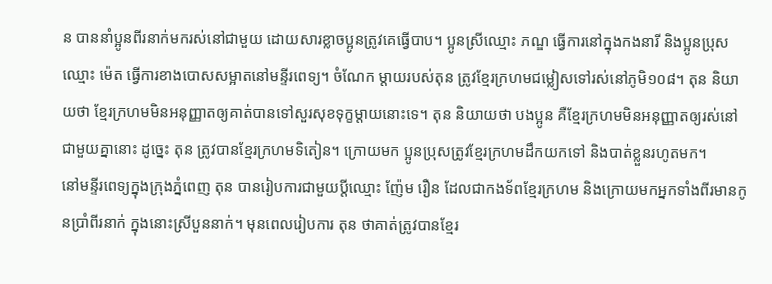ន បាននាំប្អូនពីរនាក់មករស់នៅជាមួយ ដោយសារខ្លាចប្អូនត្រូវគេធ្វើបាប។ ប្អូនស្រីឈ្មោះ ភណ្ឌ ធ្វើការនៅក្នុងកងនារី និងប្អូនប្រុសឈ្មោះ ម៉េត ធ្វើការខាងបោសសម្អាតនៅមន្ទីរពេទ្យ។ ចំណែក ម្ដាយរបស់តុន ត្រូវខ្មែរក្រហមជម្លៀសទៅរស់នៅភូមិ១០៨។ តុន និយាយថា ខ្មែរក្រហមមិនអនុញ្ញាតឲ្យគាត់បានទៅសួរសុខទុក្ខម្ដាយនោះទេ។ តុន និយាយថា បងប្អូន គឺខ្មែរក្រហមមិនអនុញ្ញាតឲ្យរស់នៅជាមួយគ្នានោះ ដូច្នេះ តុន ត្រូវបានខ្មែរក្រហមទិតៀន។ ក្រោយមក ប្អូនប្រុសត្រូវខ្មែរក្រហមដឹកយកទៅ និងបាត់ខ្លួនរហូតមក។
នៅមន្ទីរពេទ្យក្នុងក្រុងភ្នំពេញ តុន បានរៀបការជាមួយប្តីឈ្មោះ ញ៉ែម រឿន ដែលជាកងទ័ពខ្មែរក្រហម និងក្រោយមកអ្នកទាំងពីរមានកូនប្រាំពីរនាក់ ក្នុងនោះស្រីបួននាក់។ មុនពេលរៀបការ តុន ថាគាត់ត្រូវបានខ្មែរ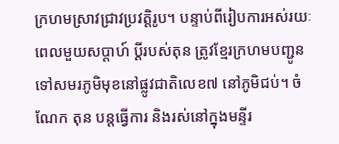ក្រហមស្រាវជ្រាវប្រវតិ្តរូប។ បន្ទាប់ពីរៀបការអស់រយៈពេលមួយសប្តាហ៍ ប្តីរបស់តុន ត្រូវខ្មែរក្រហមបញ្ជូនទៅសមរភូមិមុខនៅផ្លូវជាតិលេខ៧ នៅភូមិជប់។ ចំណែក តុន បន្តធ្វើការ និងរស់នៅក្នុងមន្ទីរ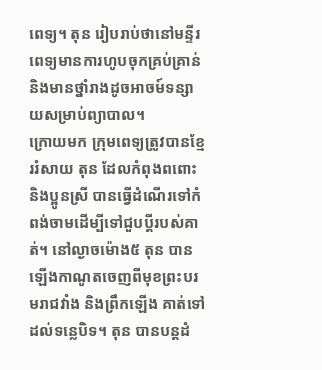ពេទ្យ។ តុន រៀបរាប់ថានៅមន្ទីរពេទ្យមានការហូបចុកគ្រប់គ្រាន់ និងមានថ្នាំរាងដូចអាចម៍ទន្សាយសម្រាប់ព្យាបាល។
ក្រោយមក កុ្រមពេទ្យត្រូវបានខ្មែររំសាយ តុន ដែលកំពុងពពោះ និងប្អូនស្រី បានធ្វើដំណើរទៅកំពង់ចាមដើម្បីទៅជួបប្តីរបស់គាត់។ នៅល្ងាចម៉ោង៥ តុន បានឡើងកាណូតចេញពីមុខព្រះបរមរាជវាំង និងព្រឹកឡើង គាត់ទៅដល់ទន្លេបិទ។ តុន បានបន្តដំ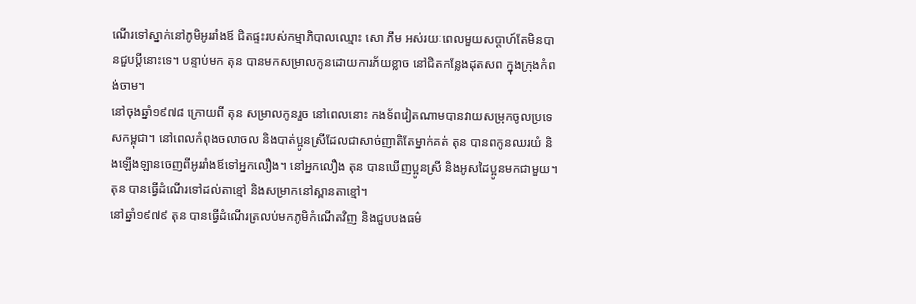ណើរទៅស្នាក់នៅភូមិអូររាំងឪ ជិតផ្ទះរបស់កម្មាភិបាលឈ្មោះ សោ ភឹម អស់រយៈពេលមួយសប្តាហ៍តែមិនបានជួបប្តីនោះទេ។ បន្ទាប់មក តុន បានមកសម្រាលកូនដោយការភ័យខ្លាច នៅជិតកន្លែងដុតសព ក្នុងក្រុងកំពង់ចាម។
នៅចុងឆ្នាំ១៩៧៨ ក្រោយពី តុន សម្រាលកូនរួច នៅពេលនោះ កងទ័ពវៀតណាមបានវាយសម្រុកចូលប្រទេសកម្ពុជា។ នៅពេលកំពុងចលាចល និងបាត់ប្អូនស្រីដែលជាសាច់ញាតិតែម្នាក់គត់ តុន បានពកូនឈរយំ និងឡើងឡានចេញពីអូររាំងឪទៅអ្នកលឿង។ នៅអ្នកលឿង តុន បានឃើញប្អូនស្រី និងអូសដៃប្អូនមកជាមួយ។ តុន បានធ្វើដំណើរទៅដល់តាខ្មៅ និងសម្រាកនៅស្ពានតាខ្មៅ។
នៅឆ្នាំ១៩៧៩ តុន បានធ្វើដំណើរត្រលប់មកភូមិកំណើតវិញ និងជួបបងធម៌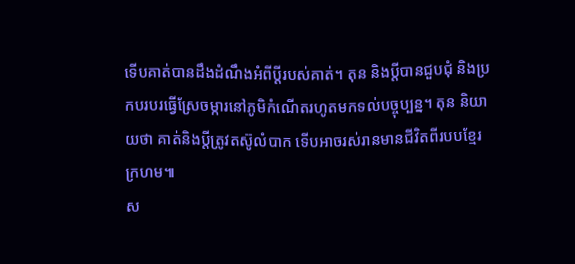ទើបគាត់បានដឹងដំណឹងអំពីប្តីរបស់គាត់។ តុន និងប្តីបានជួបជុំ និងប្រកបរបរធ្វើស្រែចម្ការនៅភូមិកំណើតរហូតមកទល់បច្ចុប្បន្ន។ តុន និយាយថា គាត់និងប្តីត្រូវតស៊ូលំបាក ទើបអាចរស់រានមានជីវិតពីរបបខ្មែរក្រហម៕
ស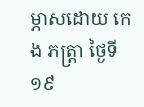ម្ភាសដោយ កេង ភត្រ្តា ថ្ងៃទី១៩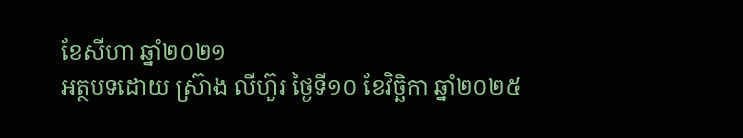ខែសីហា ឆ្នាំ២០២១
អត្ថបទដោយ ស្រ៊ាង លីហ៊ួរ ថ្ងៃទី១០ ខែវិច្ឆិកា ឆ្នាំ២០២៥